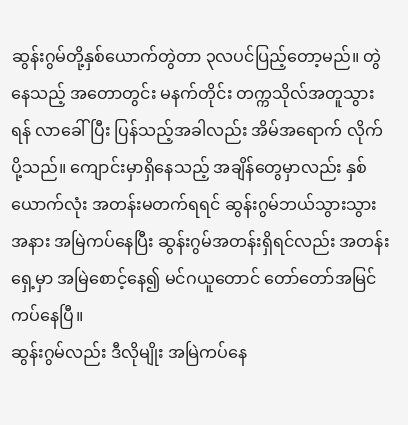ဆွန်းဂွမ်တို့နှစ်ယောက်တွဲတာ ၃လပင်ပြည့်တော့မည်။ တွဲနေသည့် အတောတွင်း မနက်တိုင်း တက္ကသိုလ်အတူသွားရန် လာခေါ်ပြီး ပြန်သည့်အခါလည်း အိမ်အရောက် လိုက်ပို့သည်။ ကျောင်းမှာရှိနေသည့် အချိန်တွေမှာလည်း နှစ်ယောက်လုံး အတန်းမတက်ရရင် ဆွန်းဂွမ်ဘယ်သွားသွား အနား အမြဲကပ်နေပြီး ဆွန်းဂွမ်အတန်းရှိရင်လည်း အတန်းရှေ့မှာ အမြဲစောင့်နေ၍ မင်ဂယူတောင် တော်တော်အမြင်ကပ်နေပြီ။
ဆွန်းဂွမ်လည်း ဒီလိုမျိုး အမြဲကပ်နေ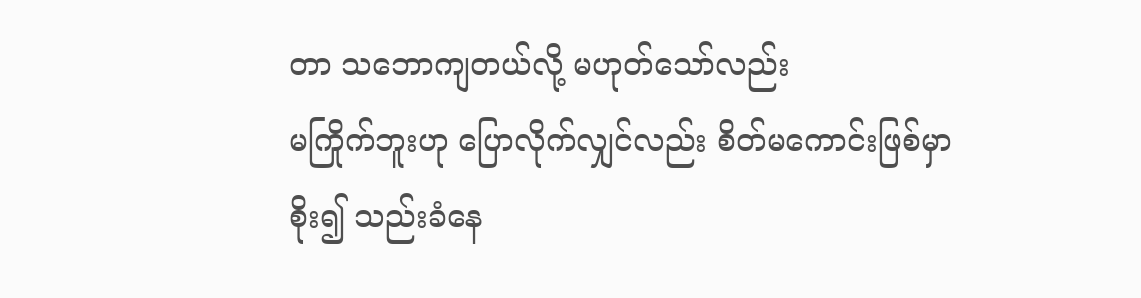တာ သဘောကျတယ်လို့ မဟုတ်သော်လည်း
မကြိုက်ဘူးဟု ပြောလိုက်လျှင်လည်း စိတ်မကောင်းဖြစ်မှာစိုး၍ သည်းခံနေ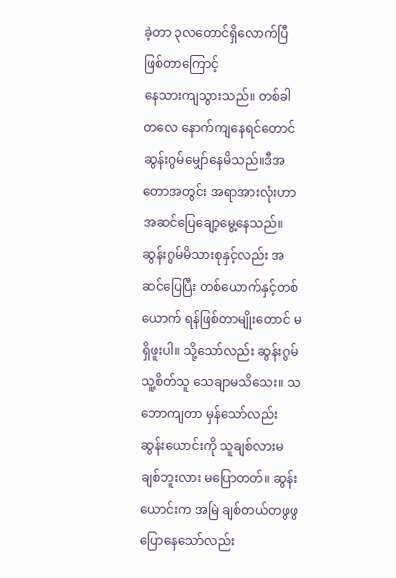ခဲ့တာ ၃လတောင်ရှိလောက်ပြီဖြစ်တာကြောင့်
နေသားကျသွားသည်။ တစ်ခါတလေ နောက်ကျနေရင်တောင် ဆွန်းဂွမ်မျှော်နေမိသည်။ဒီအတောအတွင်း အရာအားလုံးဟာ အဆင်ပြေချော့မွေ့နေသည်။ ဆွန်းဂွမ်မိသားစုနှင့်လည်း အဆင်ပြေပြီး တစ်ယောက်နှင့်တစ်ယောက် ရန်ဖြစ်တာမျိုးတောင် မရှိဖူးပါ။ သို့သော်လည်း ဆွန်းဂွမ် သူ့စိတ်သူ သေချာမသိသေး။ သဘောကျတာ မှန်သော်လည်း ဆွန်းယောင်းကို သူချစ်လားမချစ်ဘူးလား မပြောတတ်။ ဆွန်းယောင်းက အမြဲ ချစ်တယ်တဖွဖွပြောနေသော်လည်း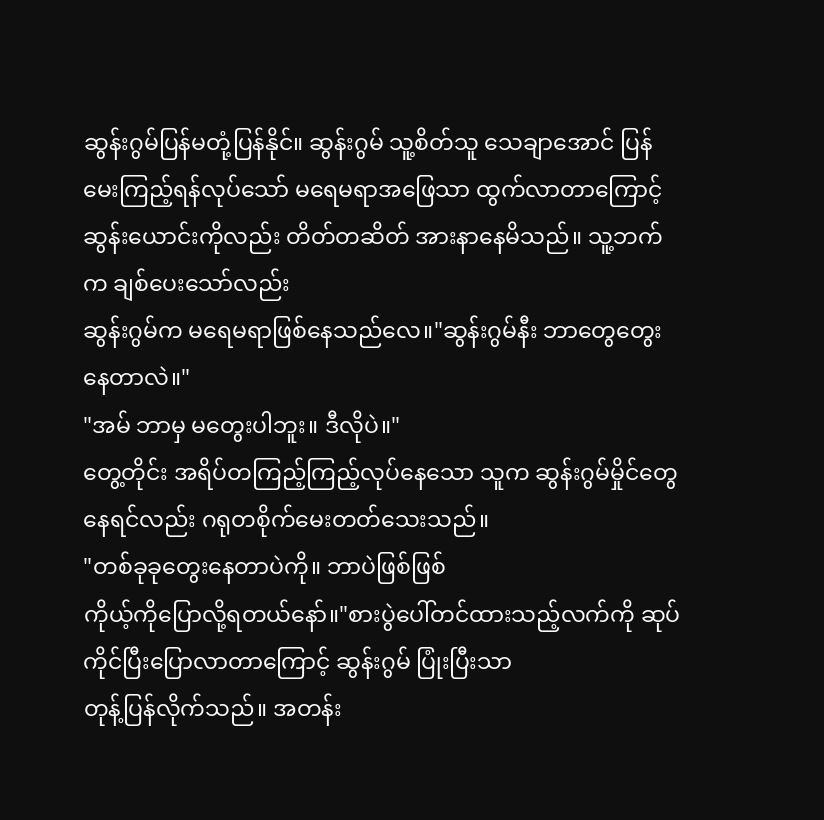ဆွန်းဂွမ်ပြန်မတုံ့ပြန်နိုင်။ ဆွန်းဂွမ် သူ့စိတ်သူ သေချာအောင် ပြန်မေးကြည့်ရန်လုပ်သော် မရေမရာအဖြေသာ ထွက်လာတာကြောင့်
ဆွန်းယောင်းကိုလည်း တိတ်တဆိတ် အားနာနေမိသည်။ သူ့ဘက်က ချစ်ပေးသော်လည်း
ဆွန်းဂွမ်က မရေမရာဖြစ်နေသည်လေ။"ဆွန်းဂွမ်နီး ဘာတွေတွေးနေတာလဲ။"
"အမ် ဘာမှ မတွေးပါဘူး။ ဒီလိုပဲ။"
တွေ့တိုင်း အရိပ်တကြည့်ကြည့်လုပ်နေသော သူက ဆွန်းဂွမ်မှိုင်တွေနေရင်လည်း ဂရုတစိုက်မေးတတ်သေးသည်။
"တစ်ခုခုတွေးနေတာပဲကို။ ဘာပဲဖြစ်ဖြစ်
ကိုယ့်ကိုပြောလို့ရတယ်နော်။"စားပွဲပေါ်တင်ထားသည့်လက်ကို ဆုပ်ကိုင်ပြီးပြောလာတာကြောင့် ဆွန်းဂွမ် ပြုံးပြီးသာ
တုန့်ပြန်လိုက်သည်။ အတန်း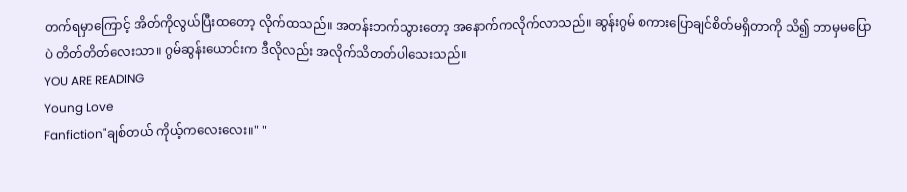တက်ရမှာကြောင့် အိတ်ကိုလွယ်ပြီးထတော့ လိုက်ထသည်။ အတန်းဘက်သွားတော့ အနောက်ကလိုက်လာသည်။ ဆွန်းဂွမ် စကားပြောချင်စိတ်မရှိတာကို သိ၍ ဘာမှမပြောပဲ တိတ်တိတ်လေးသာ။ ဂွမ်ဆွန်းယောင်းက ဒီလိုလည်း အလိုက်သိတတ်ပါသေးသည်။
YOU ARE READING
Young Love
Fanfiction"ချစ်တယ် ကိုယ့်ကလေးလေး။" "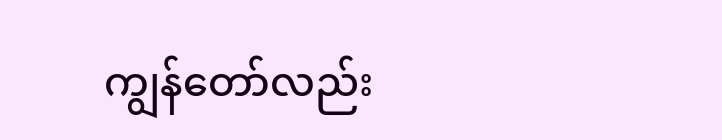ကျွန်တော်လည်း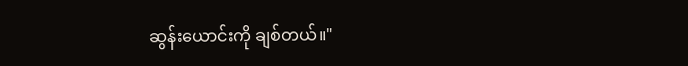ဆွန်းယောင်းကို ချစ်တယ်။"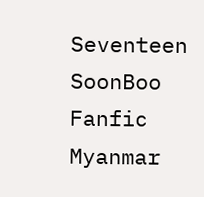Seventeen SoonBoo Fanfic Myanmar